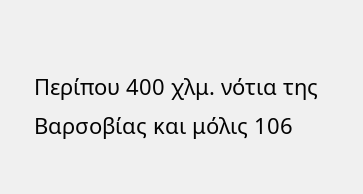Περίπου 400 χλμ. νότια της Βαρσοβίας και μόλις 106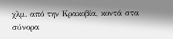χλμ. από την Κρακοβία, κοντά στα σύνορα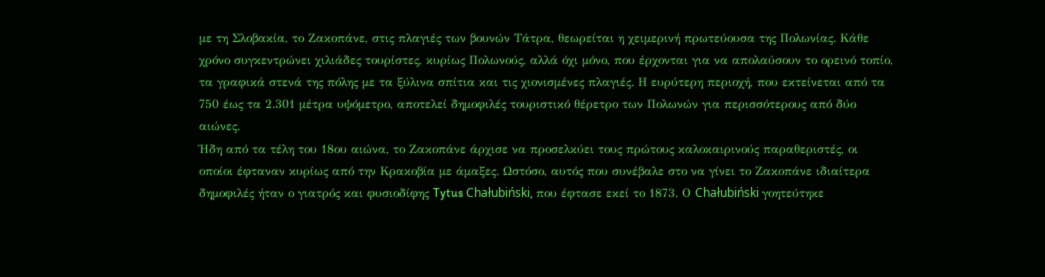με τη Σλοβακία, το Ζακοπάνε, στις πλαγιές των βουνών Τάτρα, θεωρείται η χειμερινή πρωτεύουσα της Πολωνίας. Κάθε χρόνο συγκεντρώνει χιλιάδες τουρίστες, κυρίως Πολωνούς, αλλά όχι μόνο, που έρχονται για να απολαύσουν το ορεινό τοπίο, τα γραφικά στενά της πόλης με τα ξύλινα σπίτια και τις χιονισμένες πλαγιές. Η ευρύτερη περιοχή, που εκτείνεται από τα 750 έως τα 2.301 μέτρα υψόμετρο, αποτελεί δημοφιλές τουριστικό θέρετρο των Πολωνών για περισσότερους από δύο αιώνες.
Ήδη από τα τέλη του 18ου αιώνα, το Ζακοπάνε άρχισε να προσελκύει τους πρώτους καλοκαιρινούς παραθεριστές, οι οποίοι έφταναν κυρίως από την Κρακοβία με άμαξες. Ωστόσο, αυτός που συνέβαλε στο να γίνει το Ζακοπάνε ιδιαίτερα δημοφιλές ήταν ο γιατρός και φυσιοδίφης Tytus Chałubiński, που έφτασε εκεί το 1873. Ο Chałubiński γοητεύτηκε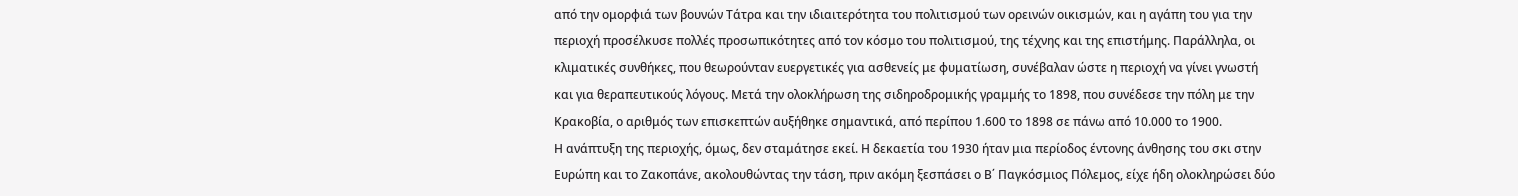από την ομορφιά των βουνών Τάτρα και την ιδιαιτερότητα του πολιτισμού των ορεινών οικισμών, και η αγάπη του για την περιοχή προσέλκυσε πολλές προσωπικότητες από τον κόσμο του πολιτισμού, της τέχνης και της επιστήμης. Παράλληλα, οι κλιματικές συνθήκες, που θεωρούνταν ευεργετικές για ασθενείς με φυματίωση, συνέβαλαν ώστε η περιοχή να γίνει γνωστή και για θεραπευτικούς λόγους. Μετά την ολοκλήρωση της σιδηροδρομικής γραμμής το 1898, που συνέδεσε την πόλη με την Κρακοβία, ο αριθμός των επισκεπτών αυξήθηκε σημαντικά, από περίπου 1.600 το 1898 σε πάνω από 10.000 το 1900.
Η ανάπτυξη της περιοχής, όμως, δεν σταμάτησε εκεί. Η δεκαετία του 1930 ήταν μια περίοδος έντονης άνθησης του σκι στην Ευρώπη και το Ζακοπάνε, ακολουθώντας την τάση, πριν ακόμη ξεσπάσει ο Β΄ Παγκόσμιος Πόλεμος, είχε ήδη ολοκληρώσει δύο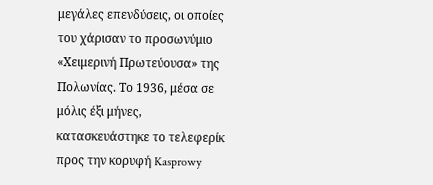μεγάλες επενδύσεις, οι οποίες του χάρισαν το προσωνύμιο «Χειμερινή Πρωτεύουσα» της Πολωνίας. Το 1936, μέσα σε μόλις έξι μήνες, κατασκευάστηκε το τελεφερίκ προς την κορυφή Kasprowy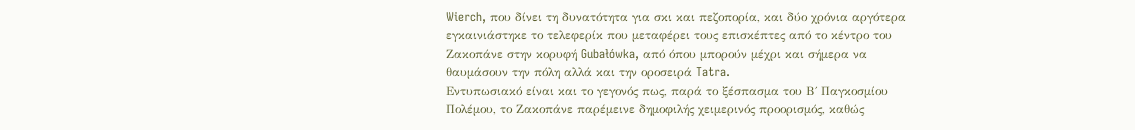Wierch, που δίνει τη δυνατότητα για σκι και πεζοπορία, και δύο χρόνια αργότερα εγκαινιάστηκε το τελεφερίκ που μεταφέρει τους επισκέπτες από το κέντρο του Ζακοπάνε στην κορυφή Gubałówka, από όπου μπορούν μέχρι και σήμερα να θαυμάσουν την πόλη αλλά και την οροσειρά Tatra.
Εντυπωσιακό είναι και το γεγονός πως, παρά το ξέσπασμα του Β΄ Παγκοσμίου Πολέμου, το Ζακοπάνε παρέμεινε δημοφιλής χειμερινός προορισμός, καθώς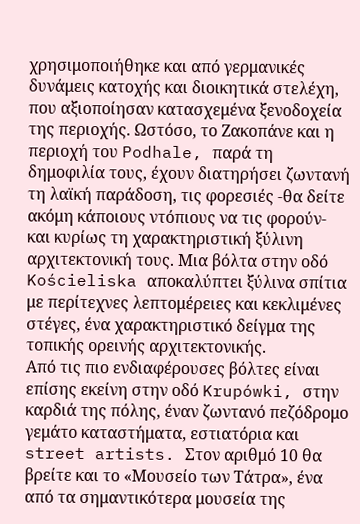χρησιμοποιήθηκε και από γερμανικές δυνάμεις κατοχής και διοικητικά στελέχη, που αξιοποίησαν κατασχεμένα ξενοδοχεία της περιοχής. Ωστόσο, το Ζακοπάνε και η περιοχή του Podhale, παρά τη δημοφιλία τους, έχουν διατηρήσει ζωντανή τη λαϊκή παράδοση, τις φορεσιές -θα δείτε ακόμη κάποιους ντόπιους να τις φορούν- και κυρίως τη χαρακτηριστική ξύλινη αρχιτεκτονική τους. Μια βόλτα στην οδό Kościeliska αποκαλύπτει ξύλινα σπίτια με περίτεχνες λεπτομέρειες και κεκλιμένες στέγες, ένα χαρακτηριστικό δείγμα της τοπικής ορεινής αρχιτεκτονικής.
Από τις πιο ενδιαφέρουσες βόλτες είναι επίσης εκείνη στην οδό Krupówki, στην καρδιά της πόλης, έναν ζωντανό πεζόδρομο γεμάτο καταστήματα, εστιατόρια και street artists. Στον αριθμό 10 θα βρείτε και το «Μουσείο των Τάτρα», ένα από τα σημαντικότερα μουσεία της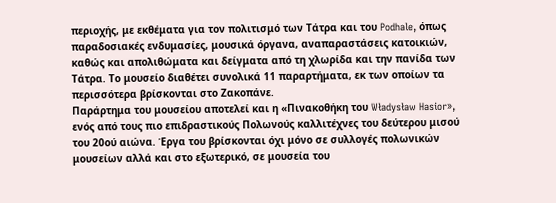περιοχής, με εκθέματα για τον πολιτισμό των Τάτρα και του Podhale, όπως παραδοσιακές ενδυμασίες, μουσικά όργανα, αναπαραστάσεις κατοικιών, καθώς και απολιθώματα και δείγματα από τη χλωρίδα και την πανίδα των Τάτρα. Το μουσείο διαθέτει συνολικά 11 παραρτήματα, εκ των οποίων τα περισσότερα βρίσκονται στο Ζακοπάνε.
Παράρτημα του μουσείου αποτελεί και η «Πινακοθήκη του Władysław Hasior», ενός από τους πιο επιδραστικούς Πολωνούς καλλιτέχνες του δεύτερου μισού του 20ού αιώνα. Έργα του βρίσκονται όχι μόνο σε συλλογές πολωνικών μουσείων αλλά και στο εξωτερικό, σε μουσεία του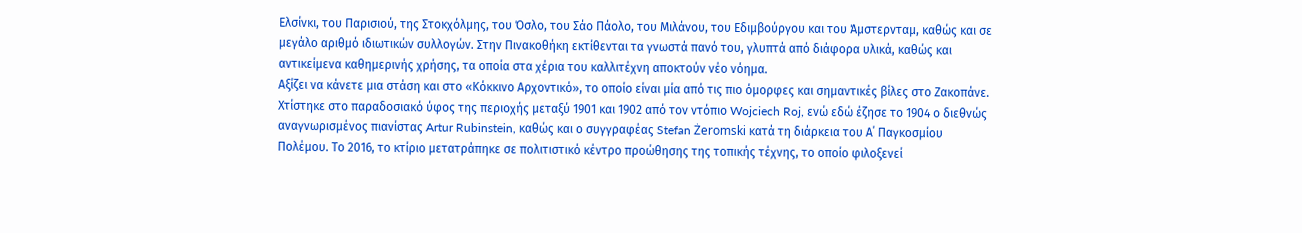Ελσίνκι, του Παρισιού, της Στοκχόλμης, του Όσλο, του Σάο Πάολο, του Μιλάνου, του Εδιμβούργου και του Άμστερνταμ, καθώς και σε μεγάλο αριθμό ιδιωτικών συλλογών. Στην Πινακοθήκη εκτίθενται τα γνωστά πανό του, γλυπτά από διάφορα υλικά, καθώς και αντικείμενα καθημερινής χρήσης, τα οποία στα χέρια του καλλιτέχνη αποκτούν νέο νόημα.
Αξίζει να κάνετε μια στάση και στο «Κόκκινο Αρχοντικό», το οποίο είναι μία από τις πιο όμορφες και σημαντικές βίλες στο Ζακοπάνε. Χτίστηκε στο παραδοσιακό ύφος της περιοχής μεταξύ 1901 και 1902 από τον ντόπιο Wojciech Roj, ενώ εδώ έζησε το 1904 ο διεθνώς αναγνωρισμένος πιανίστας Artur Rubinstein, καθώς και ο συγγραφέας Stefan Żeromski κατά τη διάρκεια του Α΄ Παγκοσμίου Πολέμου. Το 2016, το κτίριο μετατράπηκε σε πολιτιστικό κέντρο προώθησης της τοπικής τέχνης, το οποίο φιλοξενεί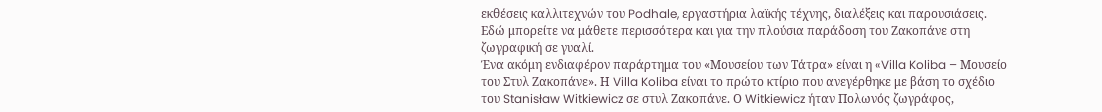εκθέσεις καλλιτεχνών του Podhale, εργαστήρια λαϊκής τέχνης, διαλέξεις και παρουσιάσεις. Εδώ μπορείτε να μάθετε περισσότερα και για την πλούσια παράδοση του Ζακοπάνε στη ζωγραφική σε γυαλί.
Ένα ακόμη ενδιαφέρον παράρτημα του «Μουσείου των Τάτρα» είναι η «Villa Koliba – Μουσείο του Στυλ Ζακοπάνε». Η Villa Koliba είναι το πρώτο κτίριο που ανεγέρθηκε με βάση το σχέδιο του Stanisław Witkiewicz σε στυλ Ζακοπάνε. Ο Witkiewicz ήταν Πολωνός ζωγράφος,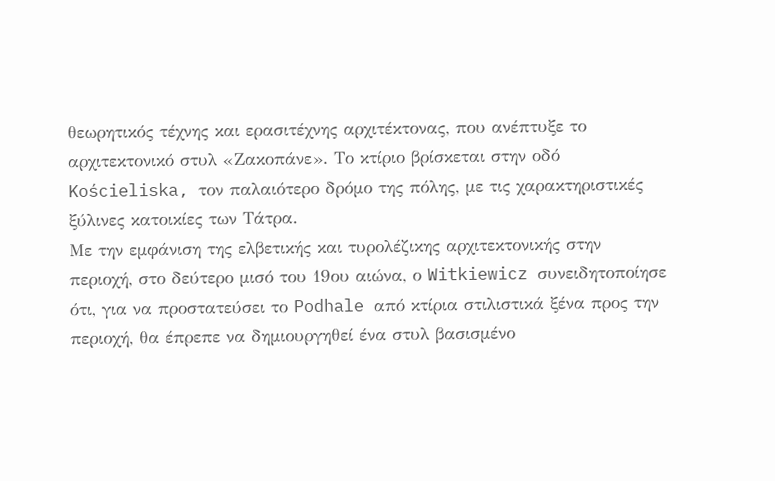θεωρητικός τέχνης και ερασιτέχνης αρχιτέκτονας, που ανέπτυξε το αρχιτεκτονικό στυλ «Ζακοπάνε». Το κτίριο βρίσκεται στην οδό Kościeliska, τον παλαιότερο δρόμο της πόλης, με τις χαρακτηριστικές ξύλινες κατοικίες των Τάτρα.
Με την εμφάνιση της ελβετικής και τυρολέζικης αρχιτεκτονικής στην περιοχή, στο δεύτερο μισό του 19ου αιώνα, ο Witkiewicz συνειδητοποίησε ότι, για να προστατεύσει το Podhale από κτίρια στιλιστικά ξένα προς την περιοχή, θα έπρεπε να δημιουργηθεί ένα στυλ βασισμένο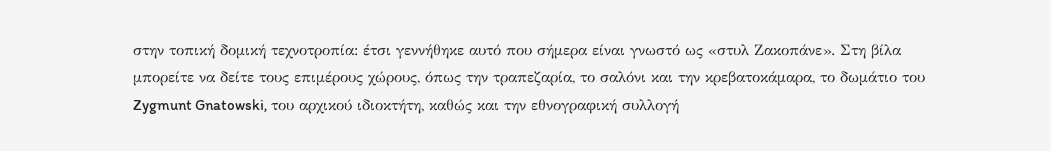στην τοπική δομική τεχνοτροπία: έτσι γεννήθηκε αυτό που σήμερα είναι γνωστό ως «στυλ Ζακοπάνε». Στη βίλα μπορείτε να δείτε τους επιμέρους χώρους, όπως την τραπεζαρία, το σαλόνι και την κρεβατοκάμαρα, το δωμάτιο του Zygmunt Gnatowski, του αρχικού ιδιοκτήτη, καθώς και την εθνογραφική συλλογή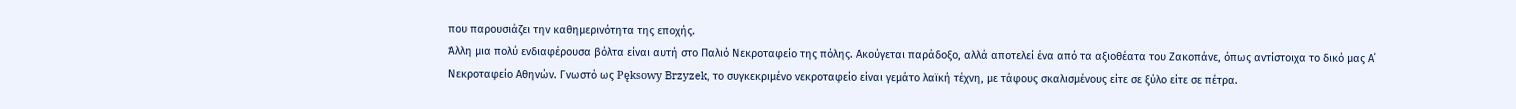που παρουσιάζει την καθημερινότητα της εποχής.
Άλλη μια πολύ ενδιαφέρουσα βόλτα είναι αυτή στο Παλιό Νεκροταφείο της πόλης. Ακούγεται παράδοξο, αλλά αποτελεί ένα από τα αξιοθέατα του Ζακοπάνε, όπως αντίστοιχα το δικό μας Α΄ Νεκροταφείο Αθηνών. Γνωστό ως Pęksowy Brzyzek, το συγκεκριμένο νεκροταφείο είναι γεμάτο λαϊκή τέχνη, με τάφους σκαλισμένους είτε σε ξύλο είτε σε πέτρα.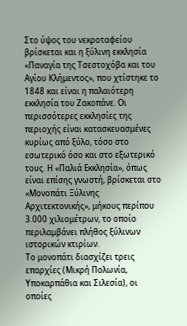Στο ύψος του νεκροταφείου βρίσκεται και η ξύλινη εκκλησία «Παναγία της Τσεστοχόβα και του Αγίου Κλήμεντος», που χτίστηκε το 1848 και είναι η παλαιότερη εκκλησία του Ζακοπάνε. Οι περισσότερες εκκλησίες της περιοχής είναι κατασκευασμένες κυρίως από ξύλο, τόσο στο εσωτερικό όσο και στο εξωτερικό τους. Η «Παλιά Εκκλησία», όπως είναι επίσης γνωστή, βρίσκεται στο «Μονοπάτι Ξύλινης Αρχιτεκτονικής», μήκους περίπου 3.000 χιλιομέτρων, το οποίο περιλαμβάνει πλήθος ξύλινων ιστορικών κτιρίων.
Το μονοπάτι διασχίζει τρεις επαρχίες (Μικρή Πολωνία, Υποκαρπάθια και Σιλεσία), οι οποίες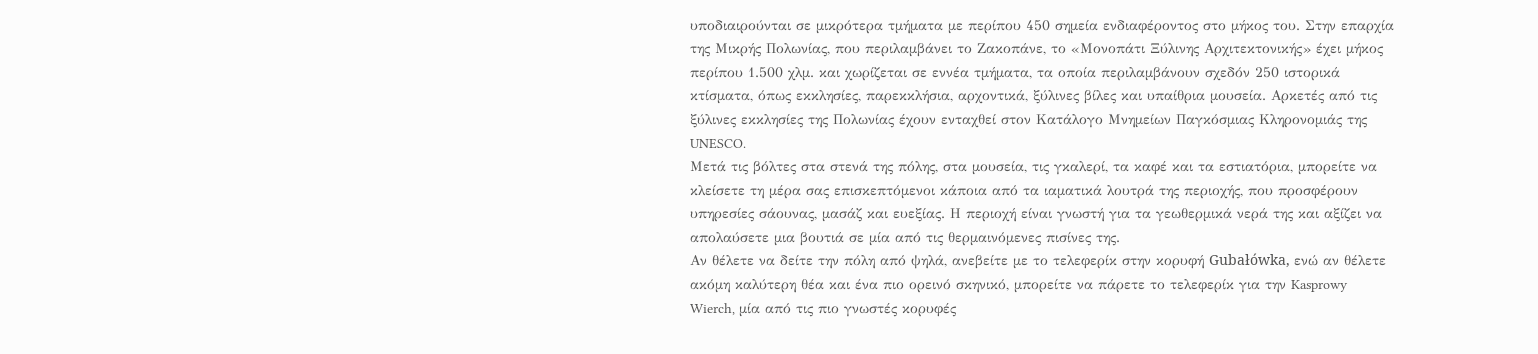υποδιαιρούνται σε μικρότερα τμήματα με περίπου 450 σημεία ενδιαφέροντος στο μήκος του. Στην επαρχία της Μικρής Πολωνίας, που περιλαμβάνει το Ζακοπάνε, το «Μονοπάτι Ξύλινης Αρχιτεκτονικής» έχει μήκος περίπου 1.500 χλμ. και χωρίζεται σε εννέα τμήματα, τα οποία περιλαμβάνουν σχεδόν 250 ιστορικά κτίσματα, όπως εκκλησίες, παρεκκλήσια, αρχοντικά, ξύλινες βίλες και υπαίθρια μουσεία. Αρκετές από τις ξύλινες εκκλησίες της Πολωνίας έχουν ενταχθεί στον Κατάλογο Μνημείων Παγκόσμιας Κληρονομιάς της UNESCO.
Μετά τις βόλτες στα στενά της πόλης, στα μουσεία, τις γκαλερί, τα καφέ και τα εστιατόρια, μπορείτε να κλείσετε τη μέρα σας επισκεπτόμενοι κάποια από τα ιαματικά λουτρά της περιοχής, που προσφέρουν υπηρεσίες σάουνας, μασάζ και ευεξίας. Η περιοχή είναι γνωστή για τα γεωθερμικά νερά της και αξίζει να απολαύσετε μια βουτιά σε μία από τις θερμαινόμενες πισίνες της.
Αν θέλετε να δείτε την πόλη από ψηλά, ανεβείτε με το τελεφερίκ στην κορυφή Gubałówka, ενώ αν θέλετε ακόμη καλύτερη θέα και ένα πιο ορεινό σκηνικό, μπορείτε να πάρετε το τελεφερίκ για την Kasprowy Wierch, μία από τις πιο γνωστές κορυφές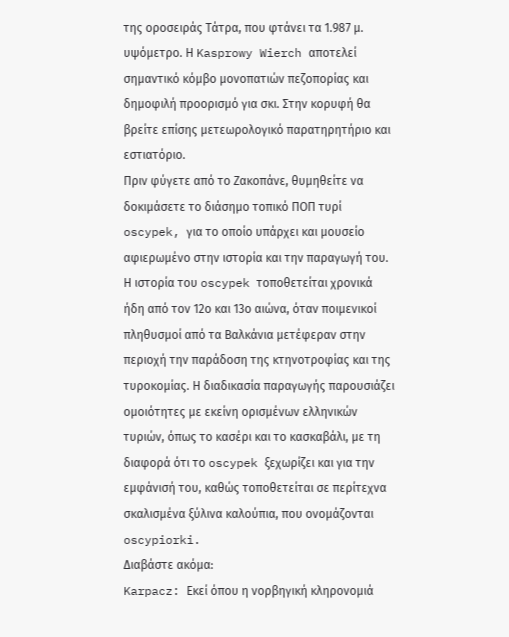της οροσειράς Τάτρα, που φτάνει τα 1.987 μ. υψόμετρο. Η Kasprowy Wierch αποτελεί σημαντικό κόμβο μονοπατιών πεζοπορίας και δημοφιλή προορισμό για σκι. Στην κορυφή θα βρείτε επίσης μετεωρολογικό παρατηρητήριο και εστιατόριο.
Πριν φύγετε από το Ζακοπάνε, θυμηθείτε να δοκιμάσετε το διάσημο τοπικό ΠΟΠ τυρί oscypek, για το οποίο υπάρχει και μουσείο αφιερωμένο στην ιστορία και την παραγωγή του. Η ιστορία του oscypek τοποθετείται χρονικά ήδη από τον 12ο και 13ο αιώνα, όταν ποιμενικοί πληθυσμοί από τα Βαλκάνια μετέφεραν στην περιοχή την παράδοση της κτηνοτροφίας και της τυροκομίας. Η διαδικασία παραγωγής παρουσιάζει ομοιότητες με εκείνη ορισμένων ελληνικών τυριών, όπως το κασέρι και το κασκαβάλι, με τη διαφορά ότι το oscypek ξεχωρίζει και για την εμφάνισή του, καθώς τοποθετείται σε περίτεχνα σκαλισμένα ξύλινα καλούπια, που ονομάζονται oscypiorki.
Διαβάστε ακόμα:
Karpacz: Εκεί όπου η νορβηγική κληρονομιά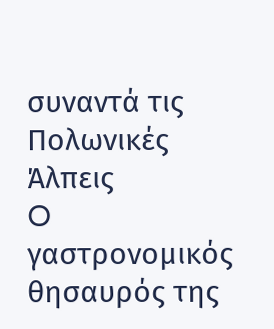συναντά τις Πολωνικές Άλπεις
O γαστρονομικός θησαυρός της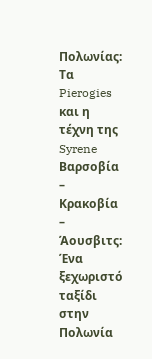Πολωνίας: Τα Pierogies και η τέχνη της Syrene
Βαρσοβία – Κρακοβία – Άουσβιτς: Ένα ξεχωριστό ταξίδι στην Πολωνία